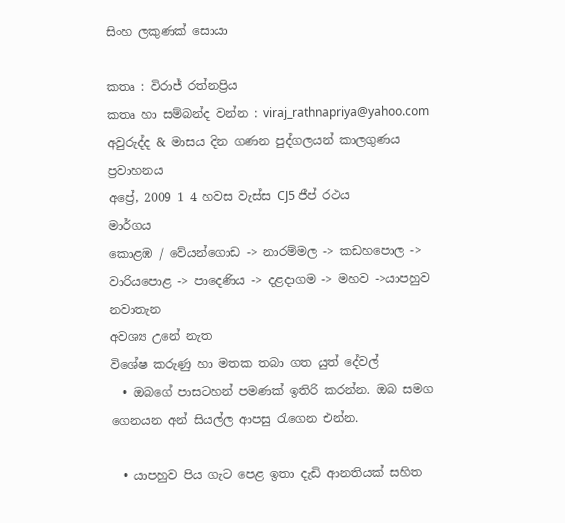සිංහ ලකුණක් සොයා

කතෘ : විරාජ් රත්නප්‍රිය
කතෘ හා සම්බන්ද වන්න : viraj_rathnapriya@yahoo.com
අවුරුද්ද & මාසය දින ගණන පුද්ගලයන් කාලගුණය ප්‍රවාහනය
අප්‍රේ, 2009 1 4 හවස වැස්ස CJ5 ජීප් රථය
මාර්ගය
කොළඹ / වේයන්ගොඩ -> නාරම්මල -> කඩහපොල -> වාරියපොළ -> පාදෙණිය -> දළදාගම -> මහව ->යාපහුව
නවාතැන
අවශ්‍ය උනේ නැත
විශේෂ කරුණු හා මතක තබා ගත යුත් දේවල්
  • ඔබගේ පාසටහන් පමණක් ඉතිරි කරන්න. ඔබ සමග ගෙනයන අන් සියල්ල ආපසු රැගෙන එන්න.

  • යාපහුව පිය ගැට පෙළ ඉතා දැඩි ආනතියක් සහිත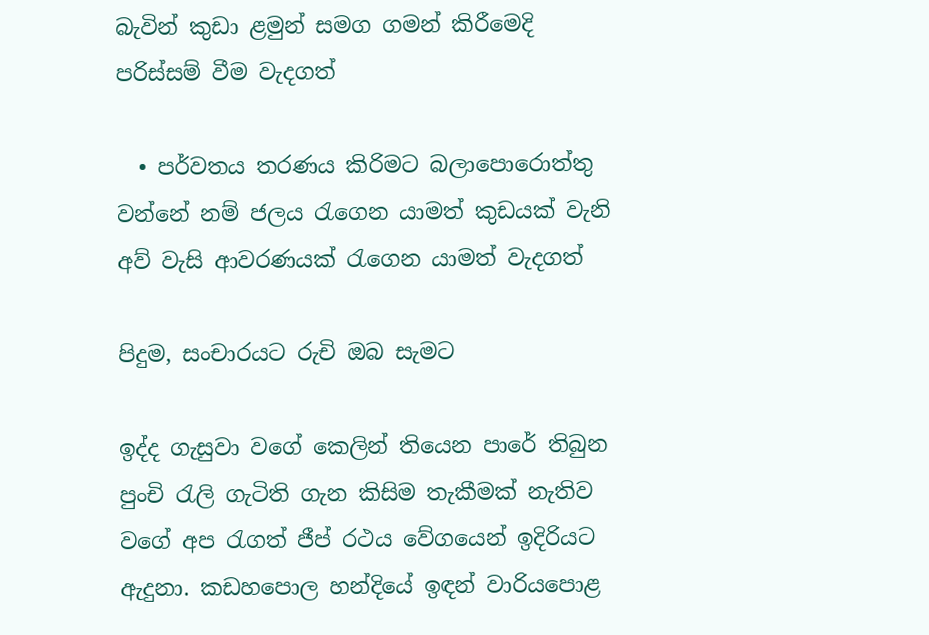බැවින් කුඩා ළමුන් සමග ගමන් කිරීමෙදි පරිස්සම් වීම වැදගත්

  • පර්වතය තරණය කිරිමට බලාපොරොත්තු වන්නේ නම් ජලය රැගෙන යාමත් කුඩයක් වැනි අව් වැසි ආවරණයක් රැගෙන යාමත් වැදගත්

පිදුම, සංචාරයට රුචි ඔබ සැමට

ඉද්ද ගැසුවා වගේ කෙලින් තියෙන පාරේ තිබුන පුංචි රැලි ගැටිති ගැන කිසිම තැකීමක් නැතිව වගේ අප රැගත් ජීප් රථය වේගයෙන් ඉදිරියට ඇදුනා. කඩහපොල හන්දියේ ඉඳන් වාරියපොළ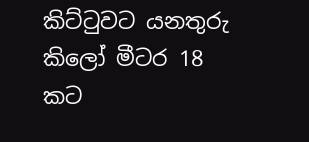කිට්ටුවට යනතුරු කිලෝ මීටර 18 කට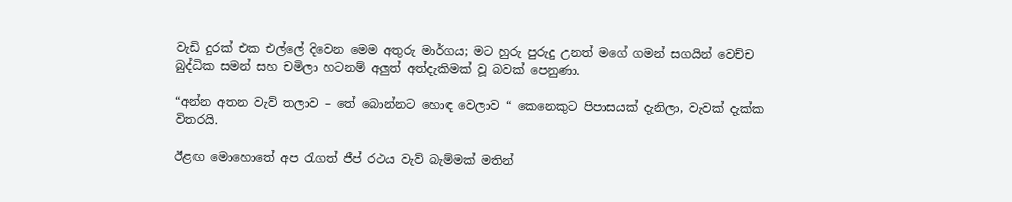වැඩි දුරක් එක එල්ලේ දිවෙන මෙම අතුරු මාර්ගය; මට හුරු පුරුදු උනත් මගේ ගමන් සගයින් වෙච්ච බුද්ධික සමන් සහ චමිලා හටනම් අලුත් අත්දැකිමක් වූ බවක් පෙනුණා.

“අන්න අතන වැව් තලාව – තේ බොන්නට හොඳ වෙලාව “ කෙනෙකුට පිපාසයක් දැනිලා, වැවක් දැක්ක විතරයි.

ඊළඟ මොහොතේ අප රැගත් ජීප් රථය වැව් බැම්මක් මතින්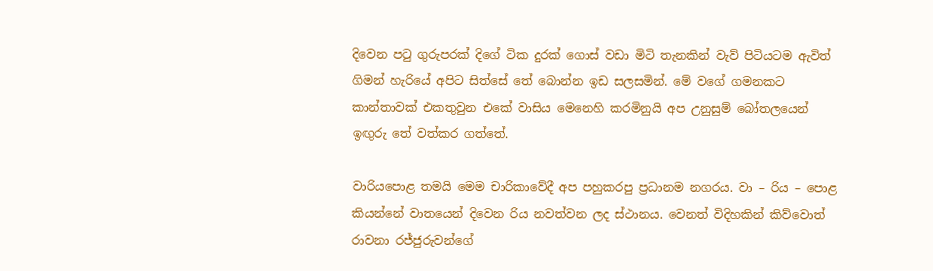දිවෙන පටු ගුරුපරක් දිගේ ටික දුරක් ගොස් වඩා මිටි තැනකින් වැව් පිටියටම ඇවිත් ගිමන් හැරියේ අපිට සිත්සේ තේ බොන්න ඉඩ සලසමින්. මේ වගේ ගමනකට කාන්තාවක් එකතුවුන එකේ වාසිය මෙනෙහි කරමිනුයි අප උනුසුම් බෝතලයෙන් ඉඟුරු තේ වත්කර ගත්තේ.

වාරියපොළ තමයි මෙම චාරිකාවේදී අප පහුකරපු ප්‍රධානම නගරය. වා – රිය – පොළ කියන්නේ වාතයෙන් දිවෙන රිය නවත්වන ලද ස්ථානය. වෙනත් විදිහකින් කිව්වොත් රාවනා රජ්ජුරුවන්ගේ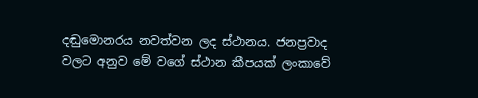දඬුමොනරය නවත්වන ලද ස්ථානය. ජනප්‍රවාද වලට අනුව මේ වගේ ස්ථාන කීපයක් ලංකාවේ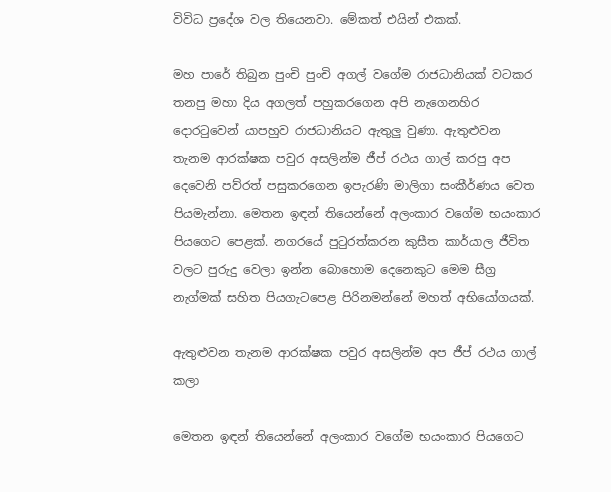විවිධ ප්‍රදේශ වල තියෙනවා. මේකත් එයින් එකක්.

මහ පාරේ තිබුන පුංචි පුංචි අගල් වගේම රාජධානියක් වටකර තනපු මහා දිය අගලත් පහුකරගෙන අපි නැගෙනහිර දොරටුවෙන් යාපහුව රාජධානියට ඇතුලු වුණා. ඇතුළුවන තැනම ආරක්ෂක පවුර අසලින්ම ජීප් රථය ගාල් කරපු අප දෙවෙනි පව්රත් පසුකරගෙන ඉපැරණි මාලිගා සංකීර්ණය වෙත පියමැන්නා. මෙතන ඉඳන් තියෙන්නේ අලංකාර වගේම භයංකාර පියගෙට පෙළක්. නගරයේ පුටුරත්කරන කුසීත කාර්යාල ජීවිත වලට පුරුදු වෙලා ඉන්න බොහොම දෙනෙකුට මෙම සීග්‍ර නැග්මක් සහිත පියගැටපෙළ පිරිනමන්නේ මහත් අභියෝගයක්.

ඇතුළුවන තැනම ආරක්ෂක පවුර අසලින්ම අප ජීප් රථය ගාල් කලා

මෙතන ඉඳන් තියෙන්නේ අලංකාර වගේම භයංකාර පියගෙට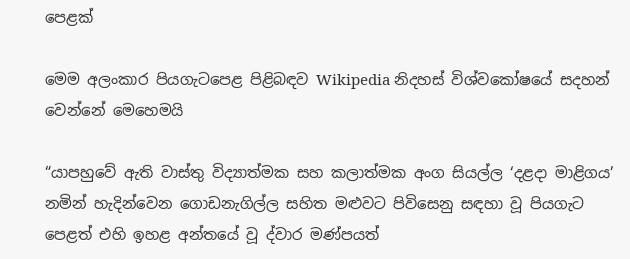පෙළක්

මෙම අලංකාර පියගැටපෙළ පිළිබඳව Wikipedia නිදහස් විශ්වකෝෂයේ සදහන් වෙන්නේ මෙහෙමයි

“යාපහුවේ ඇති වාස්තු විද්‍යාත්මක සහ කලාත්මක අංග සියල්ල ‘දළදා මාළිගය’ නමින් හැදින්වෙන ගොඩනැගිල්ල සහිත මළුවට පිවිසෙනු සඳහා වූ පියගැට පෙළත් එහි ඉහළ අන්තයේ වූ ද්වාර මණ්පයත්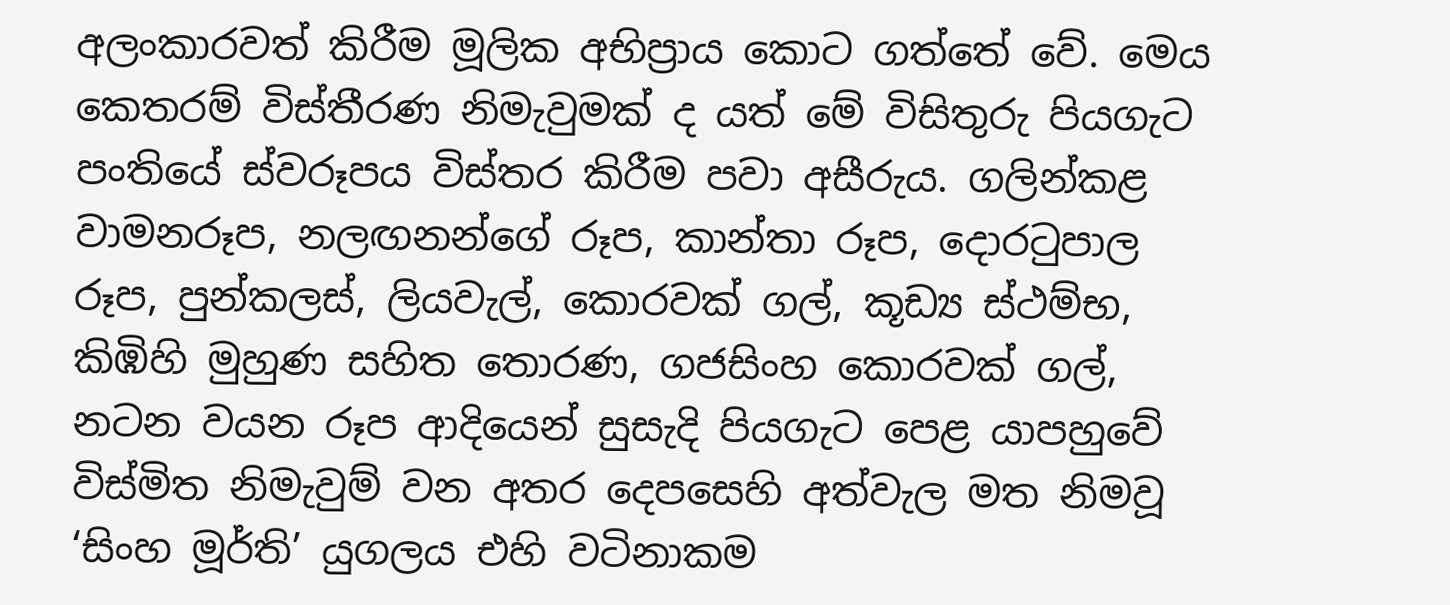අලංකාරවත් කිරීම මූලික අභිප්‍රාය කොට ගත්තේ වේ. මෙය කෙතරම් විස්තීරණ නිමැවුමක් ද යත් මේ විසිතුරු පියගැට පංතියේ ස්වරූපය විස්තර කිරීම පවා අසීරුය. ගලින්කළ වාමනරූප, නලඟනන්ගේ රූප, කාන්තා රූප, දොරටුපාල රූප, පුන්කලස්, ලියවැල්, කොරවක් ගල්, කූඩ්‍ය ස්ථම්භ, කිඹිහි මුහුණ සහිත තොරණ, ගජසිංහ කොරවක් ගල්, නටන වයන රූප ආදියෙන් සුසැදි පියගැට පෙළ යාපහුවේ විස්මිත නිමැවුම් වන අතර දෙපසෙහි අත්වැල මත නිමවූ ‘සිංහ මූර්ති’ යුගලය එහි වටිනාකම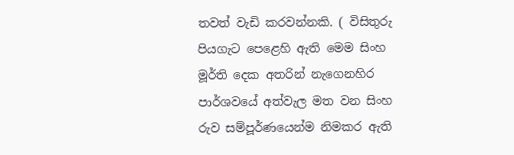තවත් වැඩි කරවන්නකි. ( විසිතුරු පියගැට පෙළෙහි ඇති මෙම සිංහ මූර්ති දෙක අතරින් නැගෙනහිර පාර්ශවයේ අත්වැල මත වන සිංහ රුව සම්පූර්ණයෙන්ම නිමකර ඇති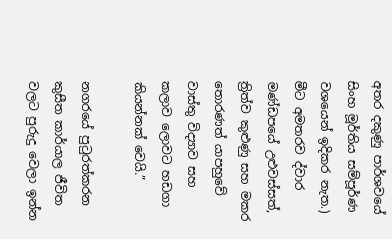අතර දකුණු පාර්ශවයේ සිංහ මූර්තිය සම්පූර්ණ වශයෙන් ඉදිකර නැත.) මීට අමතරව ද්වාර මණ්ඩපයේ උළුවස්සත්, ත්‍රිත්ව කුළුණු සහ මකර තොරණත් යාපහුවේ වාස්තු විද්‍යාව සහ කලාව ලොවට හඩගා කියන්නක් වෙයි.”

නගරයේ පුටුරත්කරන කුසීත කාර්යාල ජීවිත වලට පුරුදු වෙලා ඉන්න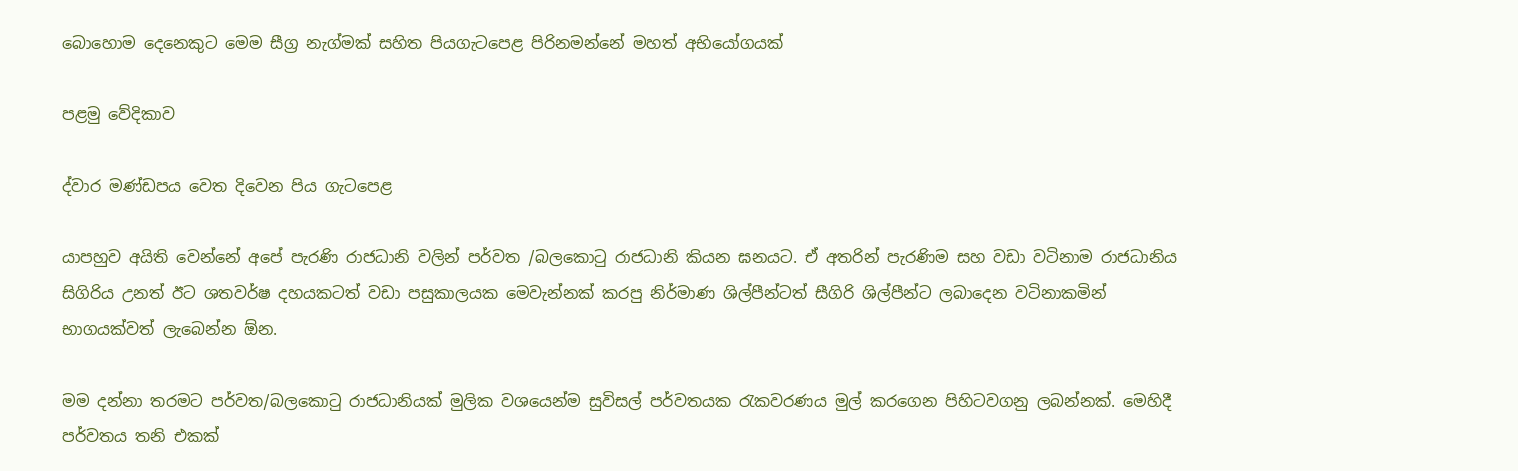බොහොම දෙනෙකුට මෙම සීග්‍ර නැග්මක් සහිත පියගැටපෙළ පිරිනමන්නේ මහත් අභියෝගයක්

පළමු වේදිකාව

ද්වාර මණ්ඩපය වෙත දිවෙන පිය ගැටපෙළ

යාපහුව අයිති වෙන්නේ අපේ පැරණි රාජධානි වලින් පර්වත /බලකොටු රාජධානි කියන ඝනයට. ඒ අතරින් පැරණිම සහ වඩා වටිනාම රාජධානිය සිගිරිය උනත් ඊට ශතවර්ෂ දහයකටත් වඩා පසුකාලයක මෙවැන්නක් කරපු නිර්මාණ ශිල්පීන්ටත් සීගිරි ශිල්පීන්ට ලබාදෙන වටිනාකමින් භාගයක්වත් ලැබෙන්න ඕන.

මම දන්නා තරමට පර්වත/බලකොටු රාජධානියක් මුලික වශයෙන්ම සුවිසල් පර්වතයක රැකවරණය මුල් කරගෙන පිහිටවගනු ලබන්නක්. මෙහිදී පර්වතය තනි එකක්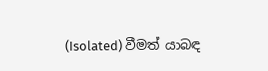(Isolated) වීමත් යාබඳ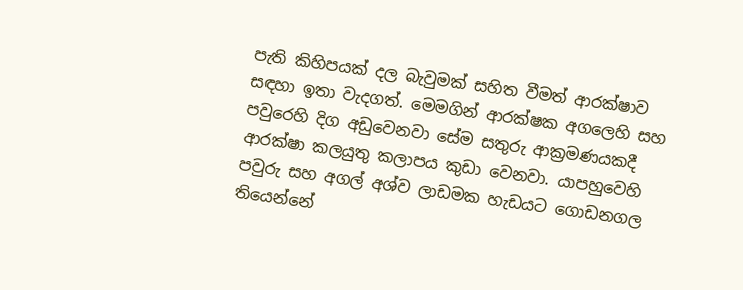පැති කිහිපයක් දල බැවුමක් සහිත වීමත් ආරක්ෂාව සඳහා ඉතා වැදගත්. මෙමගින් ආරක්ෂක අගලෙහි සහ පවුරෙහි දිග අඩුවෙනවා සේම සතුරු ආක්‍රමණයකදී ආරක්ෂා කලයුතු කලාපය කුඩා වෙනවා. යාපහුවෙහි පවුරු සහ අගල් අශ්ව ලාඩමක හැඩයට ගොඩනගල තියෙන්නේ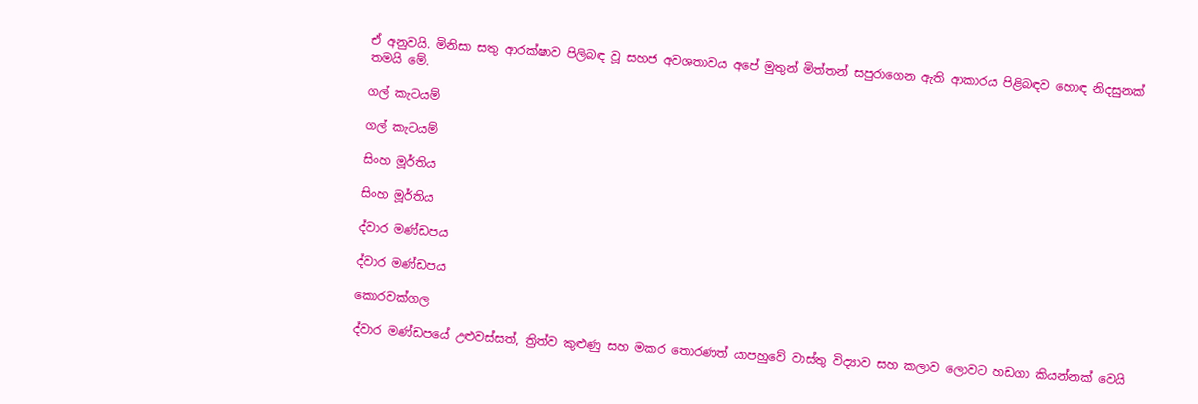ඒ අනුවයි. මිනිසා සතු ආරක්ෂාව පිලිබඳ වූ සහජ අවශතාවය අපේ මුතුන් මිත්තන් සපුරාගෙන ඇති ආකාරය පිළිබඳව හොඳ නිදසුනක් තමයි මේ.

ගල් කැටයම්

ගල් කැටයම්

සිංහ මූර්තිය

සිංහ මූර්තිය

ද්වාර මණ්ඩපය

ද්වාර මණ්ඩපය

කොරවක්ගල

ද්වාර මණ්ඩපයේ උළුවස්සත්, ත්‍රිත්ව කුළුණු සහ මකර තොරණත් යාපහුවේ වාස්තු විද්‍යාව සහ කලාව ලොවට හඩගා කියන්නක් වෙයි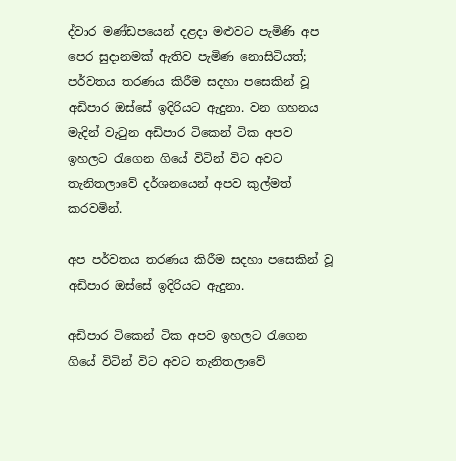ද්වාර මණ්ඩපයෙන් දළදා මළුවට පැමිණි අප පෙර සුදානමක් ඇතිව පැමිණ නොසිටියත්; පර්වතය තරණය කිරීම සදහා පසෙකින් වූ අඩිපාර ඔස්සේ ඉදිරියට ඇදුනා. වන ගහනය මැදින් වැටුන අඩිපාර ටිකෙන් ටික අපව ඉහලට රැගෙන ගියේ විටින් විට අවට තැනිතලාවේ දර්ශනයෙන් අපව කුල්මත් කරවමින්.

අප පර්වතය තරණය කිරීම සදහා පසෙකින් වූ අඩිපාර ඔස්සේ ඉදිරියට ඇදුනා.

අඩිපාර ටිකෙන් ටික අපව ඉහලට රැගෙන ගියේ විටින් විට අවට තැනිතලාවේ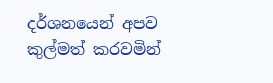දර්ශනයෙන් අපව කුල්මත් කරවමින්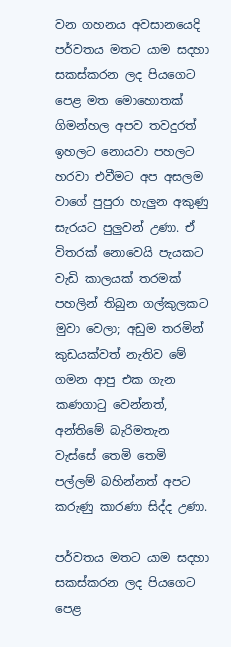වන ගහනය අවසානයෙදි පර්වතය මතට යාම සදහා සකස්කරන ලද පියගෙට පෙළ මත මොහොතක් ගිමන්හල අපව තවදුරත් ඉහලට නොයවා පහලට හරවා එවීමට අප අසලම වාගේ පුපුරා හැලුන අකුණු සැරයට පුලුවන් උණා. ඒ විතරක් නොවෙයි පැයකට වැඩි කාලයක් තරමක් පහලින් තිබුන ගල්කුලකට මුවා වෙලා; අඩුම තරමින් කුඩයක්වත් නැතිව මේ ගමන ආපු එක ගැන කණගාටු වෙන්නත්, අන්තිමේ බැරිමතැන වැස්සේ තෙමි තෙමි පල්ලම් බහින්නත් අපට කරුණු කාරණා සිද්ද උණා.

පර්වතය මතට යාම සදහා සකස්කරන ලද පියගෙට පෙළ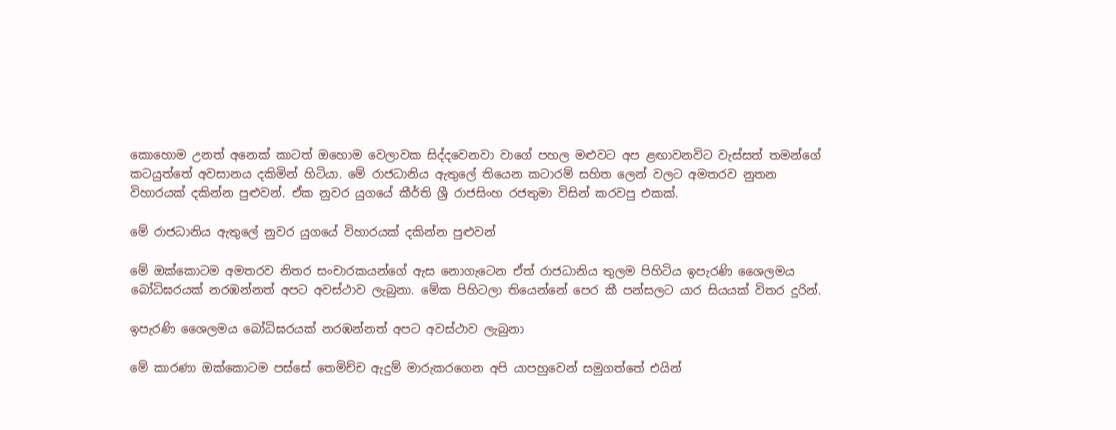කොහොම උනත් අනෙක් කාටත් ඔහොම වෙලාවක සිද්දවෙනවා වාගේ පහල මළුවට අප ළඟාවනවිට වැස්සත් තමන්ගේ කටයුත්තේ අවසානය දකිමින් හිටියා. මේ රාජධානිය ඇතුලේ තියෙන කටාරම් සහිත ලෙන් වලට අමතරව නුතන විහාරයක් දකින්න පුළුවන්. ඒක නුවර යුගයේ කීර්ති ශ්‍රී රාජසිංහ රජතුමා විසින් කරවපු එකක්.

මේ රාජධානිය ඇතුලේ නුවර යුගයේ විහාරයක් දකින්න පුළුවන්

මේ ඔක්කොටම අමතරව නිතර සංචාරකයන්ගේ ඇස නොගැටෙන ඒත් රාජධානිය තුලම පිහිටිය ඉපැරණි ශෛලමය බෝධිඝරයක් නරඹන්නත් අපට අවස්ථාව ලැබුනා. මේක පිහිටලා තියෙන්නේ පෙර කී පන්සලට යාර සියයක් විතර දුරින්.

ඉපැරණි ශෛලමය බෝධිඝරයක් නරඹන්නත් අපට අවස්ථාව ලැබුනා

මේ කාරණා ඔක්කොටම පස්සේ තෙමිච්ච ඇදුම් මාරුකරගෙන අපි යාපහුවෙන් සමුගත්තේ එයින්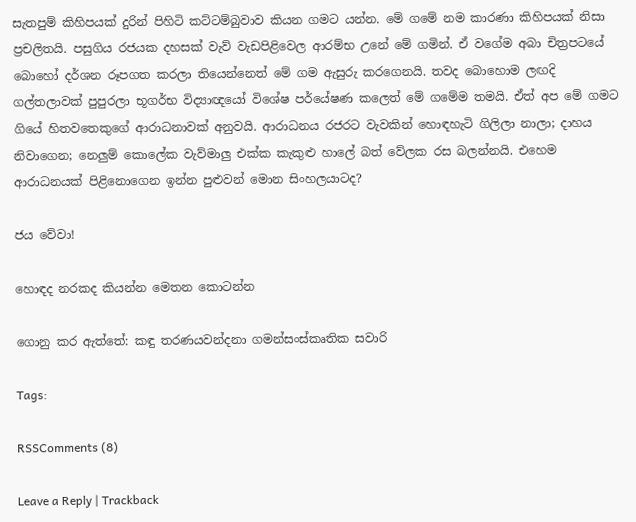සැතපුම් කිහිපයක් දුරින් පිහිටි කට්ටම්බුවාව කියන ගමට යන්න. මේ ගමේ නම කාරණා කිහිපයක් නිසා ප්‍රචලිතයි. පසුගිය රජයක දහසක් වැව් වැඩපිළිවෙල ආරම්භ උනේ මේ ගමින්. ඒ වගේම අබා චිත්‍රපටයේ බොහෝ දර්ශන රූපගත කරලා තියෙන්නෙත් මේ ගම ඇසුරු කරගෙනයි. තවද බොහොම ලඟදි ගල්තලාවක් පුපුරලා භූගර්භ විද්‍යාඥයෝ විශේෂ පර්යේෂණ කලෙත් මේ ගමේම තමයි. ඒත් අප මේ ගමට ගියේ හිතවතෙකුගේ ආරාධනාවක් අනුවයි. ආරාධනය රජරට වැවකින් හොඳහැටි ගිලිලා නාලා; දාහය නිවාගෙන; නෙලුම් කොලේක වැව්මාලු එක්ක කැකුළු හාලේ බත් වේලක රස බලන්නයි. එහෙම ආරාධනයක් පිළිනොගෙන ඉන්න පුළුවන් මොන සිංහලයාටද?

ජය වේවා!

හොඳද නරකද කියන්න මෙතන කොටන්න

ගොනු කර ඇත්තේ: කඳු තරණයවන්දනා ගමන්සංස්කෘතික සවාරි

Tags:

RSSComments (8)

Leave a Reply | Trackback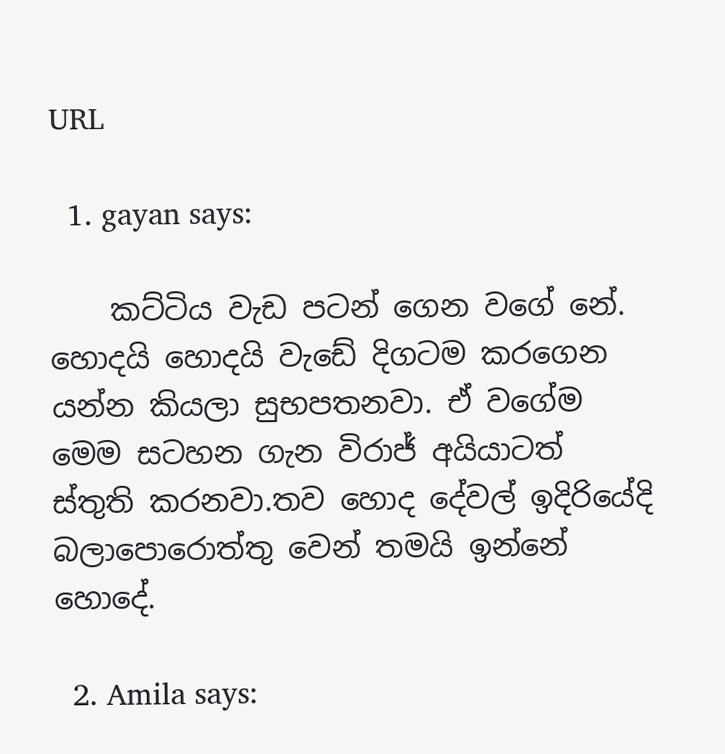URL

  1. gayan says:

    කට්ටිය වැඩ පටන් ගෙන වගේ නේ. හොදයි හොදයි වැඩේ දිගටම කරගෙන යන්න කියලා සුභපතනවා. ඒ වගේම මෙම සටහන ගැන විරාජ් අයියාටත් ස්තුති කරනවා.තව හොද දේවල් ඉදිරියේදි බලාපොරොත්තු වෙන් තමයි ඉන්නේ හොදේ.

  2. Amila says: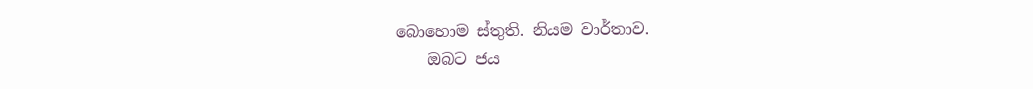බොහොම ස්තුති. නියම වාර්තාව.
    ඔබට ජය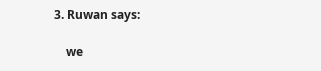3. Ruwan says:

    we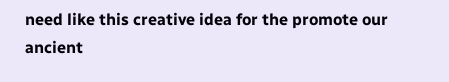need like this creative idea for the promote our ancient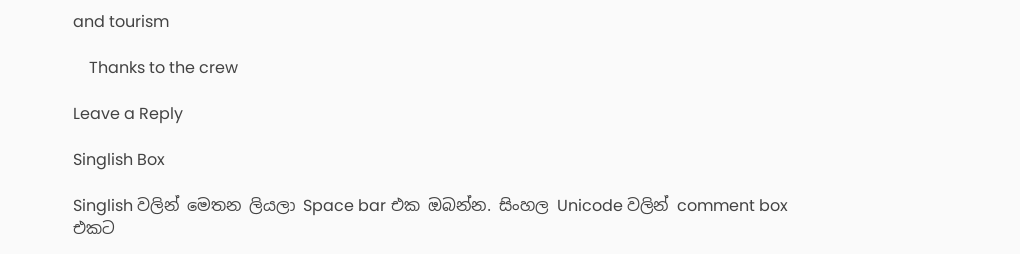and tourism

    Thanks to the crew

Leave a Reply

Singlish Box

Singlish වලින් මෙතන ලියලා Space bar එක ඔබන්න. සිංහල Unicode වලින් comment box එකට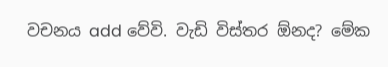වචනය add වේවි. වැඩි විස්තර ඕනද? මේක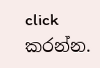click කරන්න.